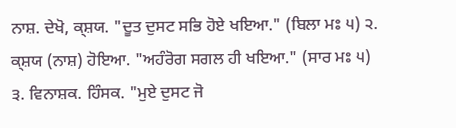ਨਾਸ਼. ਦੇਖੋ, ਕ੍ਸ਼ਯ. "ਦੂਤ ਦੁਸਟ ਸਭਿ ਹੋਏ ਖਇਆ." (ਬਿਲਾ ਮਃ ੫) ੨. ਕ੍ਸ਼ਯ (ਨਾਸ਼) ਹੋਇਆ. "ਅਹੰਰੋਗ ਸਗਲ ਹੀ ਖਇਆ." (ਸਾਰ ਮਃ ੫) ੩. ਵਿਨਾਸ਼ਕ. ਹਿੰਸਕ. "ਮੁਏ ਦੁਸਟ ਜੋ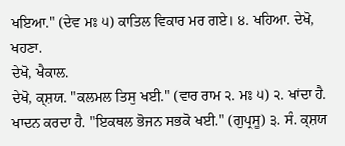ਖਇਆ." (ਦੇਵ ਮਃ ੫) ਕਾਤਿਲ ਵਿਕਾਰ ਮਰ ਗਏ। ੪. ਖਹਿਆ. ਦੇਖੋ, ਖਹਣਾ.
ਦੇਖੋ, ਖੈਕਾਲ.
ਦੇਖੋ, ਕ੍ਸ਼ਯ. "ਕਲਮਲ ਤਿਸੁ ਖਈ." (ਵਾਰ ਰਾਮ ੨. ਮਃ ੫) ੨. ਖਾਂਦਾ ਹੈ. ਖਾਦਨ ਕਰਦਾ ਹੈ. "ਇਕਥਲ ਭੋਜਨ ਸਭਕੋ ਖਈ." (ਗੁਪ੍ਰਸੂ) ੩. ਸੰ. ਕ੍ਸ਼ਯ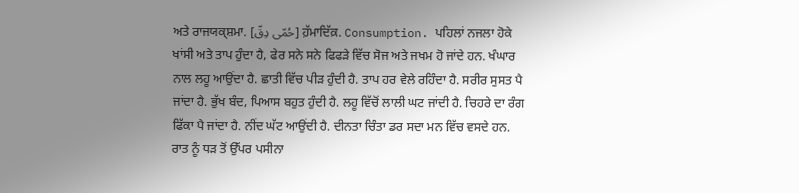ਅਤੇ ਰਾਜਯਕ੍ਸ਼ਮਾ. [حُمّی دِقّ] ਹ਼ੱਮਾਦਿੱਕ਼. Consumption. ਪਹਿਲਾਂ ਨਜਲਾ ਹੋਕੇ ਖਾਂਸੀ ਅਤੇ ਤਾਪ ਹੁੰਦਾ ਹੈ, ਫੇਰ ਸਨੇ ਸਨੇ ਫਿਫੜੇ ਵਿੱਚ ਸੋਜ ਅਤੇ ਜਖਮ ਹੋ ਜਾਂਦੇ ਹਨ. ਖੰਘਾਰ ਨਾਲ ਲਹੂ ਆਉਂਦਾ ਹੈ. ਛਾਤੀ ਵਿੱਚ ਪੀੜ ਹੁੰਦੀ ਹੈ. ਤਾਪ ਹਰ ਵੇਲੇ ਰਹਿੰਦਾ ਹੈ. ਸਰੀਰ ਸੁਸਤ ਪੈ ਜਾਂਦਾ ਹੈ. ਭੁੱਖ ਬੰਦ, ਪਿਆਸ ਬਹੁਤ ਹੁੰਦੀ ਹੈ. ਲਹੂ ਵਿੱਚੋਂ ਲਾਲੀ ਘਟ ਜਾਂਦੀ ਹੈ. ਚਿਹਰੇ ਦਾ ਰੰਗ ਫਿੱਕਾ ਪੈ ਜਾਂਦਾ ਹੈ. ਨੀਂਦ ਘੱਟ ਆਉਂਦੀ ਹੈ. ਦੀਨਤਾ ਚਿੰਤਾ ਡਰ ਸਦਾ ਮਨ ਵਿੱਚ ਵਸਦੇ ਹਨ. ਰਾਤ ਨੂੰ ਧੜ ਤੋਂ ਉੱਪਰ ਪਸੀਨਾ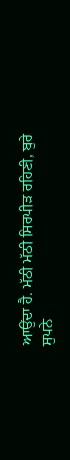ਆਉਂਦਾ ਹੈ. ਮੱਠੀ ਮੱਠੀ ਸਿਰਪੀੜ ਰਹਿਣੀ, ਬੁਰੇ ਸੁਪਨੇ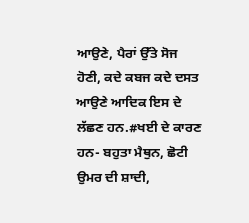ਆਉਣੇ, ਪੈਰਾਂ ਉੱਤੇ ਸੋਜ ਹੋਣੀ, ਕਦੇ ਕਬਜ ਕਦੇ ਦਸਤ ਆਉਣੇ ਆਦਿਕ ਇਸ ਦੇ ਲੱਛਣ ਹਨ.#ਖਈ ਦੇ ਕਾਰਣ ਹਨ- ਬਹੁਤਾ ਮੈਥੁਨ, ਛੋਟੀ ਉਮਰ ਦੀ ਸ਼ਾਦੀ,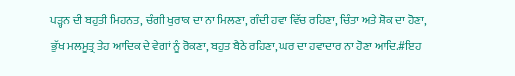ਪੜ੍ਹਨ ਦੀ ਬਹੁਤੀ ਮਿਹਨਤ, ਚੰਗੀ ਖੁਰਾਕ ਦਾ ਨਾ ਮਿਲਣਾ, ਗੰਦੀ ਹਵਾ ਵਿੱਚ ਰਹਿਣਾ, ਚਿੰਤਾ ਅਤੇ ਸ਼ੋਕ ਦਾ ਹੋਣਾ, ਭੁੱਖ ਮਲਮੂਤ੍ਰ ਤੇਹ ਆਦਿਕ ਦੇ ਵੇਗਾਂ ਨੂੰ ਰੋਕਣਾ, ਬਹੁਤ ਬੈਠੇ ਰਹਿਣਾ, ਘਰ ਦਾ ਹਵਾਦਾਰ ਨਾ ਹੋਣਾ ਆਦਿ.#ਇਹ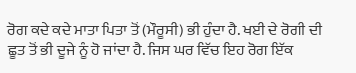ਰੋਗ ਕਦੇ ਕਦੇ ਮਾਤਾ ਪਿਤਾ ਤੋਂ (ਮੌਰੂਸੀ) ਭੀ ਹੁੰਦਾ ਹੈ. ਖਈ ਦੇ ਰੋਗੀ ਦੀ ਛੂਤ ਤੋਂ ਭੀ ਦੂਜੇ ਨੂੰ ਹੋ ਜਾਂਦਾ ਹੈ. ਜਿਸ ਘਰ ਵਿੱਚ ਇਹ ਰੋਗ ਇੱਕ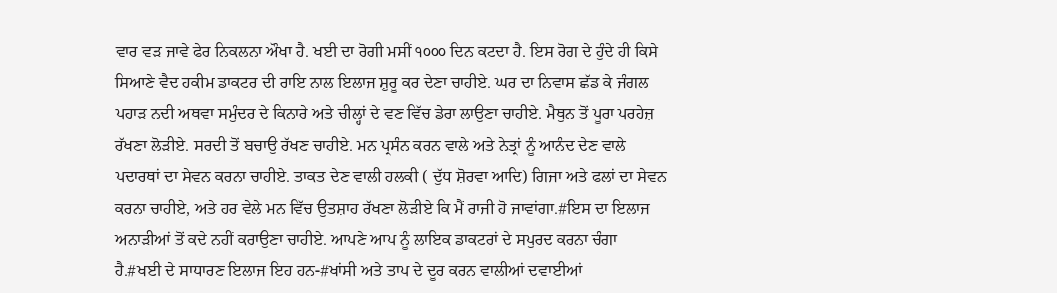ਵਾਰ ਵੜ ਜਾਵੇ ਫੇਰ ਨਿਕਲਨਾ ਔਖਾ ਹੈ. ਖਈ ਦਾ ਰੋਗੀ ਮਸੀਂ ੧੦੦੦ ਦਿਨ ਕਟਦਾ ਹੈ. ਇਸ ਰੋਗ ਦੇ ਹੁੰਦੇ ਹੀ ਕਿਸੇ ਸਿਆਣੇ ਵੈਦ ਹਕੀਮ ਡਾਕਟਰ ਦੀ ਰਾਇ ਨਾਲ ਇਲਾਜ ਸ਼ੁਰੂ ਕਰ ਦੇਣਾ ਚਾਹੀਏ. ਘਰ ਦਾ ਨਿਵਾਸ ਛੱਡ ਕੇ ਜੰਗਲ ਪਹਾੜ ਨਦੀ ਅਥਵਾ ਸਮੁੰਦਰ ਦੇ ਕਿਨਾਰੇ ਅਤੇ ਚੀਲ੍ਹਾਂ ਦੇ ਵਣ ਵਿੱਚ ਡੇਰਾ ਲਾਉਣਾ ਚਾਹੀਏ. ਮੈਥੁਨ ਤੋਂ ਪੂਰਾ ਪਰਹੇਜ਼ ਰੱਖਣਾ ਲੋੜੀਏ. ਸਰਦੀ ਤੋਂ ਬਚਾਉ ਰੱਖਣ ਚਾਹੀਏ. ਮਨ ਪ੍ਰਸੰਨ ਕਰਨ ਵਾਲੇ ਅਤੇ ਨੇਤ੍ਰਾਂ ਨੂੰ ਆਨੰਦ ਦੇਣ ਵਾਲੇ ਪਦਾਰਥਾਂ ਦਾ ਸੇਵਨ ਕਰਨਾ ਚਾਹੀਏ. ਤਾਕਤ ਦੇਣ ਵਾਲੀ ਹਲਕੀ ( ਦੁੱਧ ਸ਼ੋਰਵਾ ਆਦਿ) ਗਿਜਾ ਅਤੇ ਫਲਾਂ ਦਾ ਸੇਵਨ ਕਰਨਾ ਚਾਹੀਏ, ਅਤੇ ਹਰ ਵੇਲੇ ਮਨ ਵਿੱਚ ਉਤਸ਼ਾਹ ਰੱਖਣਾ ਲੋੜੀਏ ਕਿ ਮੈਂ ਰਾਜੀ ਹੋ ਜਾਵਾਂਗਾ.#ਇਸ ਦਾ ਇਲਾਜ ਅਨਾੜੀਆਂ ਤੋਂ ਕਦੇ ਨਹੀਂ ਕਰਾਉਣਾ ਚਾਹੀਏ. ਆਪਣੇ ਆਪ ਨੂੰ ਲਾਇਕ ਡਾਕਟਰਾਂ ਦੇ ਸਪੁਰਦ ਕਰਨਾ ਚੰਗਾ ਹੈ.#ਖਈ ਦੇ ਸਾਧਾਰਣ ਇਲਾਜ ਇਹ ਹਨ-#ਖਾਂਸੀ ਅਤੇ ਤਾਪ ਦੇ ਦੂਰ ਕਰਨ ਵਾਲੀਆਂ ਦਵਾਈਆਂ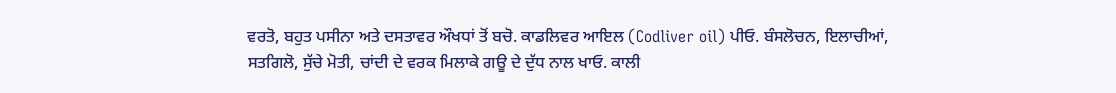ਵਰਤੋ, ਬਹੁਤ ਪਸੀਨਾ ਅਤੇ ਦਸਤਾਵਰ ਔਖਧਾਂ ਤੋਂ ਬਚੋ. ਕਾਡਲਿਵਰ ਆਇਲ (Codliver oil) ਪੀਓ. ਬੰਸਲੋਚਨ, ਇਲਾਚੀਆਂ, ਸਤਗਿਲੋ, ਸੁੱਚੇ ਮੋਤੀ, ਚਾਂਦੀ ਦੇ ਵਰਕ ਮਿਲਾਕੇ ਗਊ ਦੇ ਦੁੱਧ ਨਾਲ ਖਾਓ. ਕਾਲੀ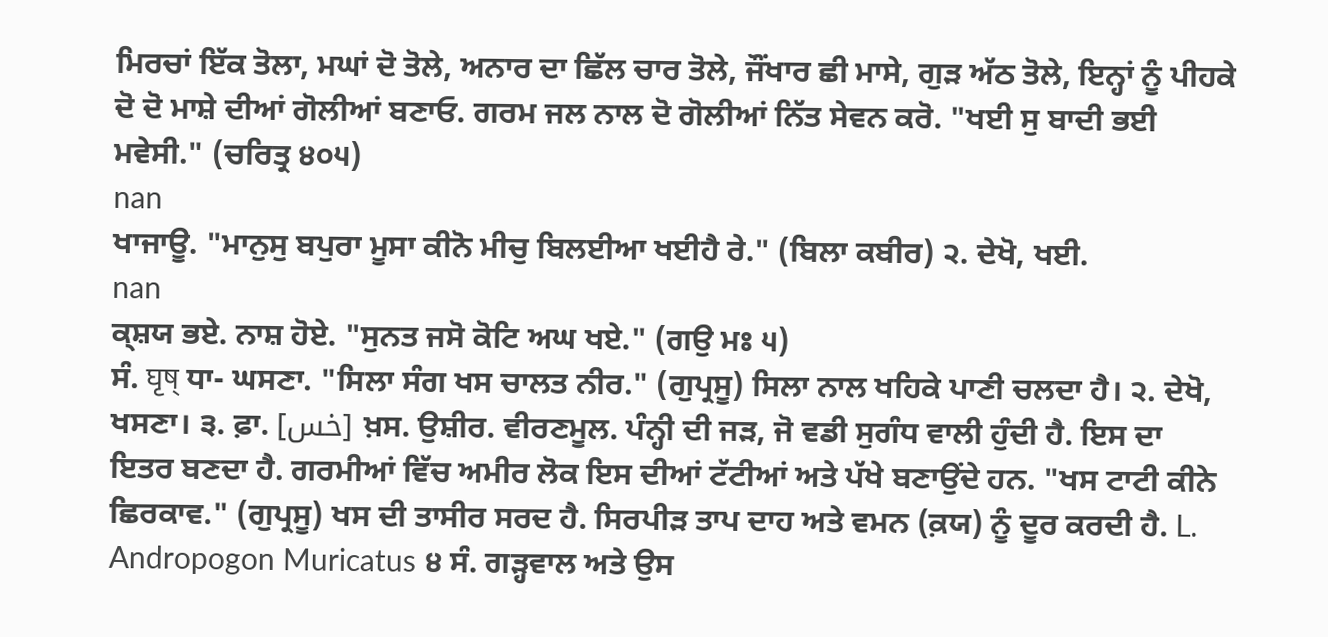ਮਿਰਚਾਂ ਇੱਕ ਤੋਲਾ, ਮਘਾਂ ਦੋ ਤੋਲੇ, ਅਨਾਰ ਦਾ ਛਿੱਲ ਚਾਰ ਤੋਲੇ, ਜੌਂਖਾਰ ਛੀ ਮਾਸੇ, ਗੁੜ ਅੱਠ ਤੋਲੇ, ਇਨ੍ਹਾਂ ਨੂੰ ਪੀਹਕੇ ਦੋ ਦੋ ਮਾਸ਼ੇ ਦੀਆਂ ਗੋਲੀਆਂ ਬਣਾਓ. ਗਰਮ ਜਲ ਨਾਲ ਦੋ ਗੋਲੀਆਂ ਨਿੱਤ ਸੇਵਨ ਕਰੋ. "ਖਈ ਸੁ ਬਾਦੀ ਭਈ ਮਵੇਸੀ." (ਚਰਿਤ੍ਰ ੪੦੫)
nan
ਖਾਜਾਊ. "ਮਾਨੁਸੁ ਬਪੁਰਾ ਮੂਸਾ ਕੀਨੋ ਮੀਚੁ ਬਿਲਈਆ ਖਈਹੈ ਰੇ." (ਬਿਲਾ ਕਬੀਰ) ੨. ਦੇਖੋ, ਖਈ.
nan
ਕ੍ਸ਼ਯ ਭਏ. ਨਾਸ਼ ਹੋਏ. "ਸੁਨਤ ਜਸੋ ਕੋਟਿ ਅਘ ਖਏ." (ਗਉ ਮਃ ੫)
ਸੰ. घृष् ਧਾ- ਘਸਣਾ. "ਸਿਲਾ ਸੰਗ ਖਸ ਚਾਲਤ ਨੀਰ." (ਗੁਪ੍ਰਸੂ) ਸਿਲਾ ਨਾਲ ਖਹਿਕੇ ਪਾਣੀ ਚਲਦਾ ਹੈ। ੨. ਦੇਖੋ, ਖਸਣਾ। ੩. ਫ਼ਾ. [خس] ਖ਼ਸ. ਉਸ਼ੀਰ. ਵੀਰਣਮੂਲ. ਪੰਨ੍ਹੀ ਦੀ ਜੜ, ਜੋ ਵਡੀ ਸੁਗੰਧ ਵਾਲੀ ਹੁੰਦੀ ਹੈ. ਇਸ ਦਾ ਇਤਰ ਬਣਦਾ ਹੈ. ਗਰਮੀਆਂ ਵਿੱਚ ਅਮੀਰ ਲੋਕ ਇਸ ਦੀਆਂ ਟੱਟੀਆਂ ਅਤੇ ਪੱਖੇ ਬਣਾਉਂਦੇ ਹਨ. "ਖਸ ਟਾਟੀ ਕੀਨੇ ਛਿਰਕਾਵ." (ਗੁਪ੍ਰਸੂ) ਖਸ ਦੀ ਤਾਸੀਰ ਸਰਦ ਹੈ. ਸਿਰਪੀੜ ਤਾਪ ਦਾਹ ਅਤੇ ਵਮਨ (ਕ਼ਯ) ਨੂੰ ਦੂਰ ਕਰਦੀ ਹੈ. L. Andropogon Muricatus ੪ ਸੰ. ਗੜ੍ਹਵਾਲ ਅਤੇ ਉਸ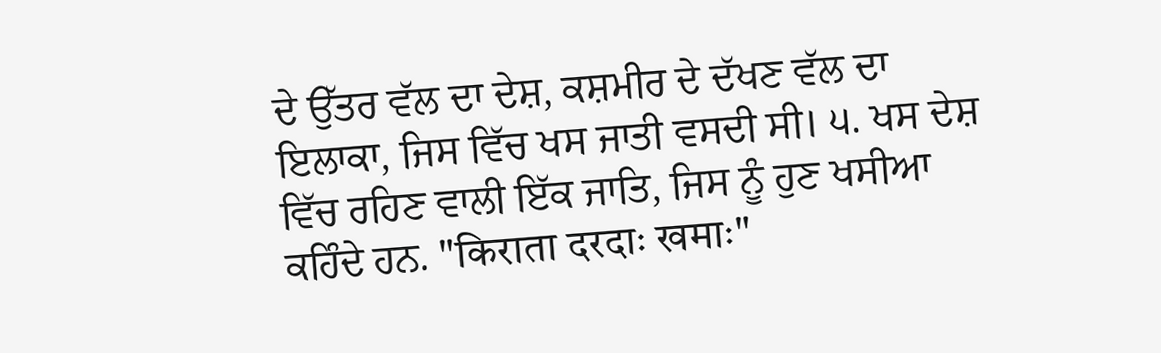ਦੇ ਉੱਤਰ ਵੱਲ ਦਾ ਦੇਸ਼, ਕਸ਼ਮੀਰ ਦੇ ਦੱਖਣ ਵੱਲ ਦਾ ਇਲਾਕਾ, ਜਿਸ ਵਿੱਚ ਖਸ ਜਾਤੀ ਵਸਦੀ ਸੀ। ੫. ਖਸ ਦੇਸ਼ ਵਿੱਚ ਰਹਿਣ ਵਾਲੀ ਇੱਕ ਜਾਤਿ, ਜਿਸ ਨੂੰ ਹੁਣ ਖਸੀਆ ਕਹਿੰਦੇ ਹਨ. "किराता दरदाः खमाः"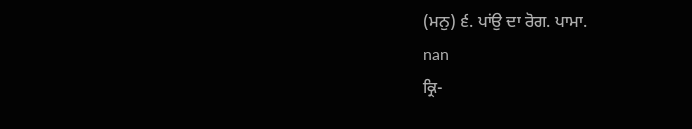(ਮਨੁ) ੬. ਪਾਂਉ ਦਾ ਰੋਗ. ਪਾਮਾ.
nan
ਕ੍ਰਿ-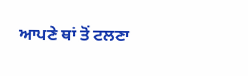ਆਪਣੇ ਥਾਂ ਤੋਂ ਟਲਣਾ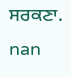ਸਰਕਣਾ.
nan